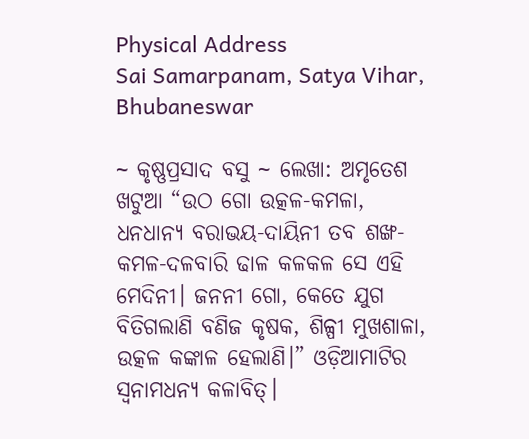Physical Address
Sai Samarpanam, Satya Vihar, Bhubaneswar

~ କୃଷ୍ଣପ୍ରସାଦ ବସୁ ~ ଲେଖା: ଅମୃତେଶ ଖଟୁଆ “ଉଠ ଗୋ ଉତ୍କଳ-କମଳା, ଧନଧାନ୍ୟ ବରାଭୟ-ଦାୟିନୀ ତବ ଶଙ୍ଖ-କମଳ-ଦଳବାରି ଢାଳ କଳକଳ ସେ ଏହି ମେଦିନୀ। ଜନନୀ ଗୋ, କେତେ ଯୁଗ ବିତିଗଲାଣି ବଣିଜ କୃଷକ, ଶିଳ୍ପୀ ମୁଖଶାଳା, ଉତ୍କଳ କଙ୍କାଳ ହେଲାଣି।” ଓଡ଼ିଆମାଟିର ସ୍ଵନାମଧନ୍ଯ କଳାବିତ୍।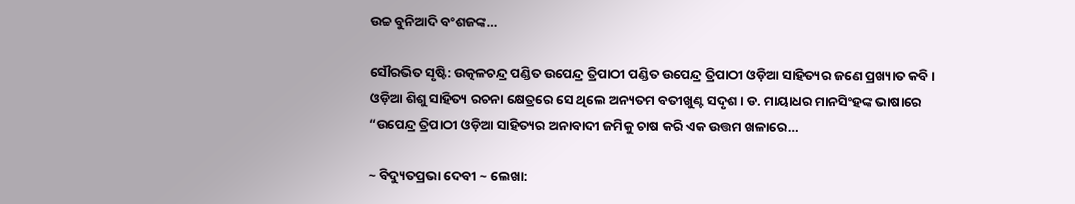ଉଚ୍ଚ ବୁନିଆଦି ବଂଶଜଙ୍କ…

ସୌରଭିତ ସୃଷ୍ଟି: ଉତ୍କଳଚନ୍ଦ୍ର ପଣ୍ଡିତ ଉପେନ୍ଦ୍ର ତ୍ରିପାଠୀ ପଣ୍ଡିତ ଉପେନ୍ଦ୍ର ତ୍ରିପାଠୀ ଓଡ଼ିଆ ସାହିତ୍ୟର ଜଣେ ପ୍ରଖ୍ୟାତ କବି । ଓଡ଼ିଆ ଶିଶୁ ସାହିତ୍ୟ ରଚନା କ୍ଷେତ୍ରରେ ସେ ଥିଲେ ଅନ୍ୟତମ ବତୀଖୁଣ୍ଟ ସଦୃଶ। ଡ. ମାୟାଧର ମାନସିଂହଙ୍କ ଭାଷାରେ “ଉପେନ୍ଦ୍ର ତ୍ରିପାଠୀ ଓଡ଼ିଆ ସାହିତ୍ୟର ଅନାବାଦୀ ଜମିକୁ ଚାଷ କରି ଏକ ଉତ୍ତମ ଖଳାରେ…

~ ବିଦ୍ୟୁତପ୍ରଭା ଦେବୀ ~ ଲେଖା: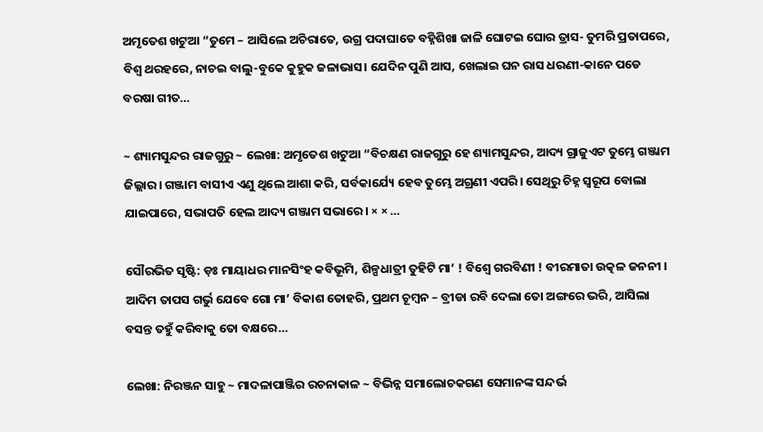ଅମୃତେଶ ଖଟୁଆ “ତୁମେ – ଆସିଲେ ଅଚିରାତେ, ଉଗ୍ର ପଦାଘାତେ ବହ୍ନିଶିଖା ଜାଳି ଘୋଟଇ ଘୋର ତ୍ରାସ- ତୁମରି ପ୍ରତାପରେ, ବିଶ୍ଵ ଥରହରେ, ନାଚଇ ବାଲୁ-ବୁକେ କୁହୁକ ଜଳାଭାସ। ଯେଦିନ ପୁଣି ଆସ, ଖେଲାଇ ଘନ ରାସ ଧରଣୀ-କାନେ ପଡେ ବରଷା ଗୀତ…

~ ଶ୍ୟାମସୁନ୍ଦର ରାଜଗୁରୁ ~ ଲେଖା: ଅମୃତେଶ ଖଟୁଆ “ବିଚକ୍ଷଣ ରାଜଗୁରୁ ହେ ଶ୍ୟାମସୁନ୍ଦର, ଆଦ୍ୟ ଗ୍ରାଜୁଏଟ ତୁମ୍ଭେ ଗଞ୍ଜାମ ଜିଲ୍ଲାର। ଗଞ୍ଜାମ ବାସୀଏ ଏଣୁ ଥିଲେ ଆଶା କରି, ସର୍ବକାର୍ଯ୍ୟେ ହେବ ତୁମ୍ଭେ ଅଗ୍ରଣୀ ଏପରି। ସେଥିରୁ ଚିହ୍ନ ସ୍ଵରୂପ ବୋଲା ଯାଇପାରେ, ସଭାପତି ହେଲ ଆଦ୍ୟ ଗଞ୍ଜାମ ସଭାରେ। × × …

ସୌରଭିତ ସୃଷ୍ଟି: ଡ଼ଃ ମାୟାଧର ମାନସିଂହ କବିଭୂମି, ଶିଳ୍ପଧାତ୍ରୀ ତୁହିଟି ମା’ ! ବିଶ୍ଵେ ଗରବିଣୀ ! ବୀରମାତା ଉତ୍କଳ ଜନନୀ । ଆଦିମ ତାପସ ଗର୍ଭୁ ଯେବେ ଗୋ ମା’ ବିକାଶ ତୋହରି, ପ୍ରଥମ ଚୂମ୍ବନ – ବ୍ରୀଡା ରବି ଦେଲା ତୋ ଅଙ୍ଗରେ ଭରି, ଆସିଲା ବସନ୍ତ ତହୁଁ କରିବାକୁ ତୋ ବକ୍ଷରେ…

ଲେଖା: ନିରଞ୍ଜନ ସାହୁ ~ ମାଦଳାପାଞ୍ଜିର ରଚନାକାଳ ~ ବିଭିନ୍ନ ସମାଲୋଚକଗଣ ସେମାନଙ୍କ ସନ୍ଦର୍ଭ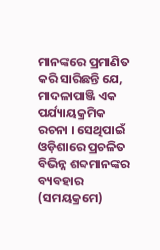ମାନଙ୍କରେ ପ୍ରମାଣିତ କରି ସାରିଛନ୍ତି ଯେ, ମାଦଳାପାଞ୍ଜି ଏକ ପର୍ଯ୍ୟାୟକ୍ରମିକ ରଚନା । ସେଥିପାଇଁ ଓଡ଼ିଶାରେ ପ୍ରଚଳିତ ବିଭିନ୍ନ ଶବ୍ଦମାନଙ୍କର ବ୍ୟବହାର (ସମୟକ୍ରମେ)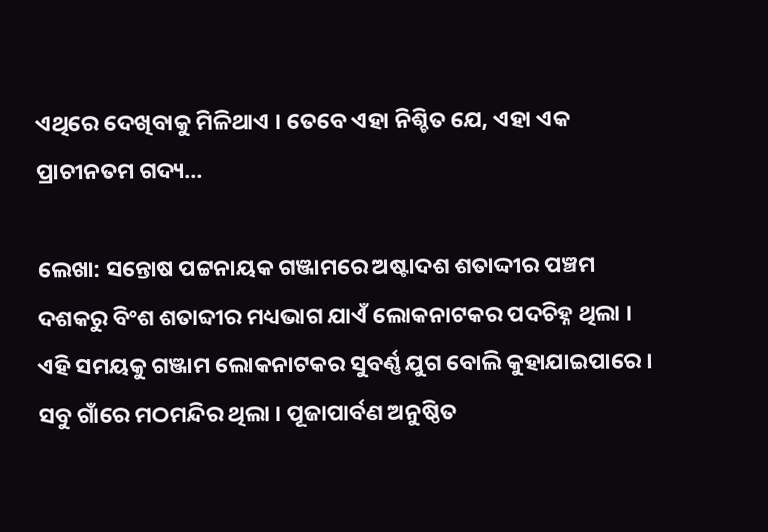ଏଥିରେ ଦେଖିବାକୁ ମିଳିଥାଏ । ତେବେ ଏହା ନିଶ୍ଚିତ ଯେ, ଏହା ଏକ ପ୍ରାଚୀନତମ ଗଦ୍ୟ…

ଲେଖା: ସନ୍ତୋଷ ପଟ୍ଟନାୟକ ଗଞ୍ଜାମରେ ଅଷ୍ଟାଦଶ ଶତାଦ୍ଦୀର ପଞ୍ଚମ ଦଶକରୁ ବିଂଶ ଶତାବ୍ଦୀର ମଧ୍ୟଭାଗ ଯାଏଁ ଲୋକନାଟକର ପଦଚିହ୍ନ ଥିଲା । ଏହି ସମୟକୁ ଗଞ୍ଜାମ ଲୋକନାଟକର ସୁବର୍ଣ୍ଣ ଯୁଗ ବୋଲି କୁହାଯାଇପାରେ । ସବୁ ଗାଁରେ ମଠମନ୍ଦିର ଥିଲା । ପୂଜାପାର୍ବଣ ଅନୁଷ୍ଠିତ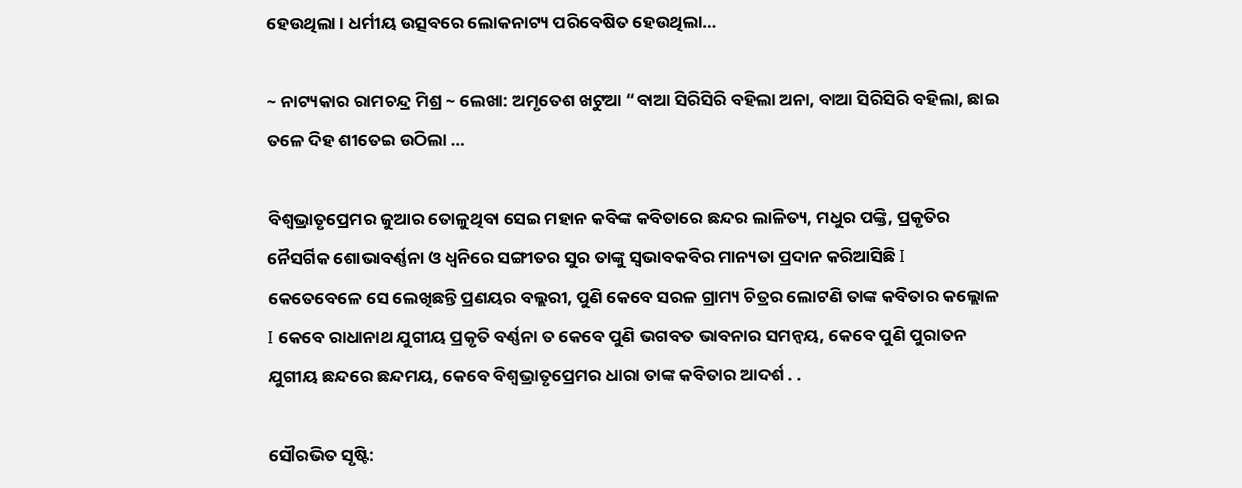ହେଉଥିଲା । ଧର୍ମୀୟ ଉତ୍ସବରେ ଲୋକନାଟ୍ୟ ପରିବେଷିତ ହେଉଥିଲା…

~ ନାଟ୍ୟକାର ରାମଚନ୍ଦ୍ର ମିଶ୍ର ~ ଲେଖା: ଅମୃତେଶ ଖଟୁଆ “ବାଆ ସିରିସିରି ବହିଲା ଅନା, ବାଆ ସିରିସିରି ବହିଲା, ଛାଇ ତଳେ ଦିହ ଶୀତେଇ ଉଠିଲା …

ବିଶ୍ୱଭ୍ରାତୃପ୍ରେମର ଜୁଆର ତୋଳୁଥିବା ସେଇ ମହାନ କବିଙ୍କ କବିତାରେ ଛନ୍ଦର ଲାଳିତ୍ୟ, ମଧୁର ପଙ୍କ୍ତି, ପ୍ରକୃତିର ନୈସର୍ଗିକ ଶୋଭାବର୍ଣ୍ଣନା ଓ ଧ୍ୱନିରେ ସଙ୍ଗୀତର ସୁର ତାଙ୍କୁ ସ୍ୱଭାବକବିର ମାନ୍ୟତା ପ୍ରଦାନ କରିଆସିଛି I କେତେବେଳେ ସେ ଲେଖିଛନ୍ତି ପ୍ରଣୟର ବଲ୍ଲରୀ, ପୁଣି କେବେ ସରଳ ଗ୍ରାମ୍ୟ ଚିତ୍ରର ଲୋଟଣି ତାଙ୍କ କବିତାର କଲ୍ଲୋଳ I କେବେ ରାଧାନାଥ ଯୁଗୀୟ ପ୍ରକୃତି ବର୍ଣ୍ଣନା ତ କେବେ ପୁଣି ଭଗବତ ଭାବନାର ସମନ୍ୱୟ, କେବେ ପୁଣି ପୁରାତନ ଯୁଗୀୟ ଛନ୍ଦରେ ଛନ୍ଦମୟ, କେବେ ବିଶ୍ୱଭ୍ରାତୃପ୍ରେମର ଧାରା ତାଙ୍କ କବିତାର ଆଦର୍ଶ . .

ସୌରଭିତ ସୃଷ୍ଟି: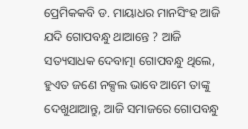ପ୍ରେମିକକବି ଡ. ମାୟାଧର ମାନସିଂହ ଆଜି ଯଦି ଗୋପବନ୍ଧୁ ଥାଆନ୍ତେ ? ଆଜି ସତ୍ୟସାଧକ ଦେବାତ୍ମା ଗୋପବନ୍ଧୁ ଥିଲେ, ହୁଏତ ଜଣେ ନକ୍ସଲ ଭାବେ ଆମେ ତାଙ୍କୁ ଦେଖୁଥାଆନ୍ତୁ, ଆଜି ସମାଜରେ ଗୋପବନ୍ଧୁ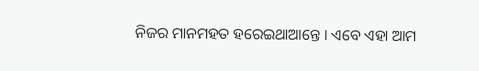ନିଜର ମାନମହତ ହରେଇଥାଆନ୍ତେ । ଏବେ ଏହା ଆମ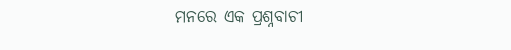ମନରେ ଏକ ପ୍ରଶ୍ନବାଚୀ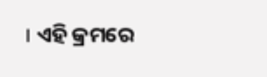। ଏହି କ୍ରମରେ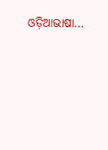ଓଡ଼ିଆଭାଷା…